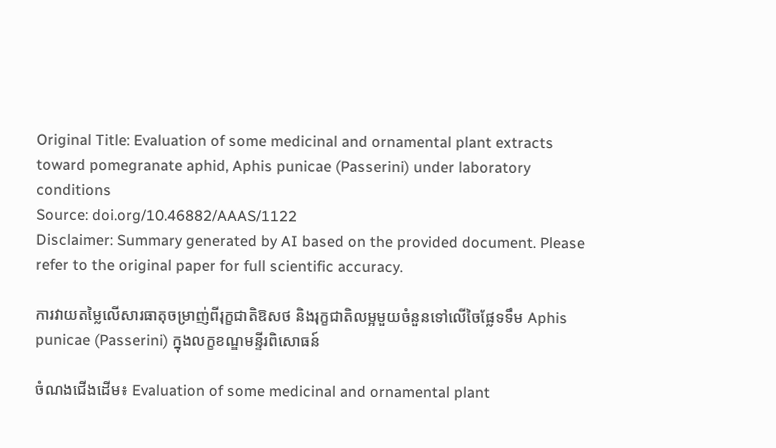Original Title: Evaluation of some medicinal and ornamental plant extracts toward pomegranate aphid, Aphis punicae (Passerini) under laboratory conditions
Source: doi.org/10.46882/AAAS/1122
Disclaimer: Summary generated by AI based on the provided document. Please refer to the original paper for full scientific accuracy.

ការវាយតម្លៃលើសារធាតុចម្រាញ់ពីរុក្ខជាតិឱសថ និងរុក្ខជាតិលម្អមួយចំនួនទៅលើចៃផ្លែទទឹម Aphis punicae (Passerini) ក្នុងលក្ខខណ្ឌមន្ទីរពិសោធន៍

ចំណងជើងដើម៖ Evaluation of some medicinal and ornamental plant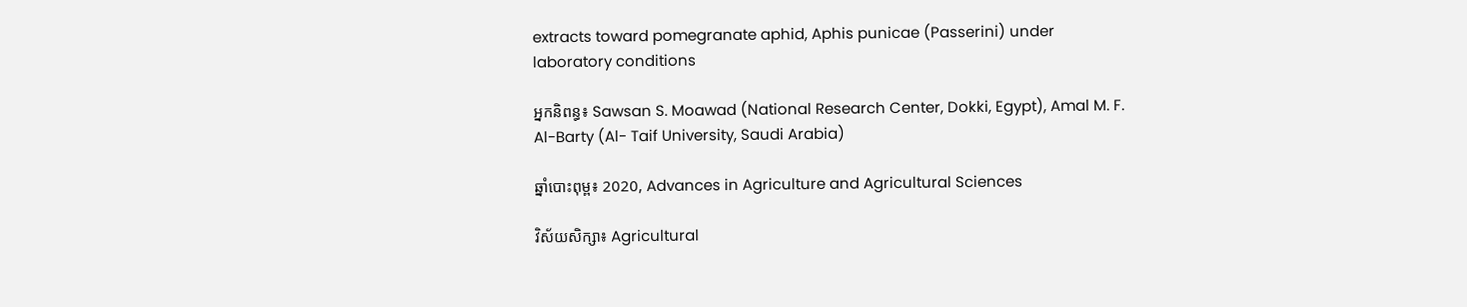extracts toward pomegranate aphid, Aphis punicae (Passerini) under laboratory conditions

អ្នកនិពន្ធ៖ Sawsan S. Moawad (National Research Center, Dokki, Egypt), Amal M. F. Al-Barty (Al- Taif University, Saudi Arabia)

ឆ្នាំបោះពុម្ព៖ 2020, Advances in Agriculture and Agricultural Sciences

វិស័យសិក្សា៖ Agricultural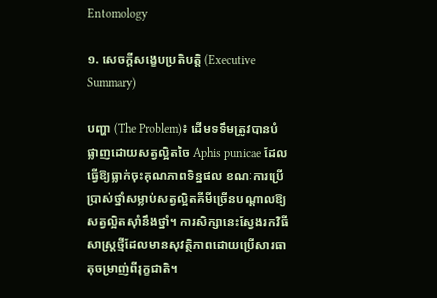Entomology

១. សេចក្តីសង្ខេបប្រតិបត្តិ (Executive Summary)

បញ្ហា (The Problem)៖ ដើមទទឹមត្រូវបានបំផ្លាញដោយសត្វល្អិតចៃ Aphis punicae ដែលធ្វើឱ្យធ្លាក់ចុះគុណភាពទិន្នផល ខណៈការប្រើប្រាស់ថ្នាំសម្លាប់សត្វល្អិតគីមីច្រើនបណ្ដាលឱ្យសត្វល្អិតស៊ាំនឹងថ្នាំ។ ការសិក្សានេះស្វែងរកវិធីសាស្ត្រថ្មីដែលមានសុវត្ថិភាពដោយប្រើសារធាតុចម្រាញ់ពីរុក្ខជាតិ។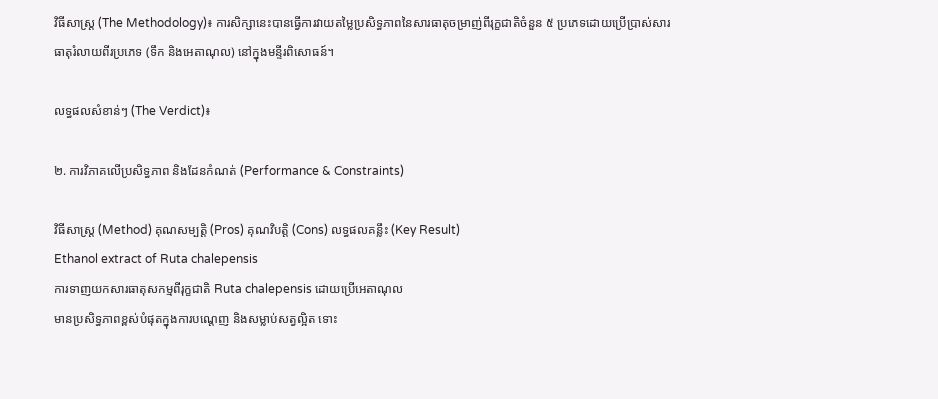វិធីសាស្ត្រ (The Methodology)៖ ការសិក្សានេះបានធ្វើការវាយតម្លៃប្រសិទ្ធភាពនៃសារធាតុចម្រាញ់ពីរុក្ខជាតិចំនួន ៥ ប្រភេទដោយប្រើប្រាស់សារធាតុរំលាយពីរប្រភេទ (ទឹក និងអេតាណុល) នៅក្នុងមន្ទីរពិសោធន៍។

លទ្ធផលសំខាន់ៗ (The Verdict)៖

២. ការវិភាគលើប្រសិទ្ធភាព និងដែនកំណត់ (Performance & Constraints)

វិធីសាស្ត្រ (Method) គុណសម្បត្តិ (Pros) គុណវិបត្តិ (Cons) លទ្ធផលគន្លឹះ (Key Result)
Ethanol extract of Ruta chalepensis
ការទាញយកសារធាតុសកម្មពីរុក្ខជាតិ Ruta chalepensis ដោយប្រើអេតាណុល
មានប្រសិទ្ធភាពខ្ពស់បំផុតក្នុងការបណ្ដេញ និងសម្លាប់សត្វល្អិត ទោះ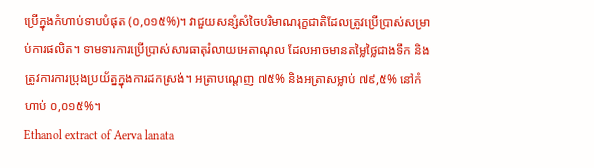ប្រើក្នុងកំហាប់ទាបបំផុត (០,០១៥%)។ វាជួយសន្សំសំចៃបរិមាណរុក្ខជាតិដែលត្រូវប្រើប្រាស់សម្រាប់ការផលិត។ ទាមទារការប្រើប្រាស់សារធាតុរំលាយអេតាណុល ដែលអាចមានតម្លៃថ្លៃជាងទឹក និងត្រូវការការប្រុងប្រយ័ត្នក្នុងការដកស្រង់។ អត្រាបណ្ដេញ ៧៥% និងអត្រាសម្លាប់ ៧៩,៥% នៅកំហាប់ ០,០១៥%។
Ethanol extract of Aerva lanata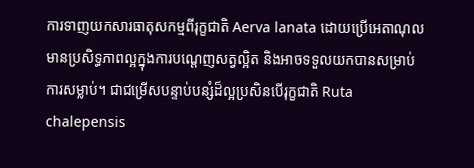ការទាញយកសារធាតុសកម្មពីរុក្ខជាតិ Aerva lanata ដោយប្រើអេតាណុល
មានប្រសិទ្ធភាពល្អក្នុងការបណ្ដេញសត្វល្អិត និងអាចទទួលយកបានសម្រាប់ការសម្លាប់។ ជាជម្រើសបន្ទាប់បន្សំដ៏ល្អប្រសិនបើរុក្ខជាតិ Ruta chalepensis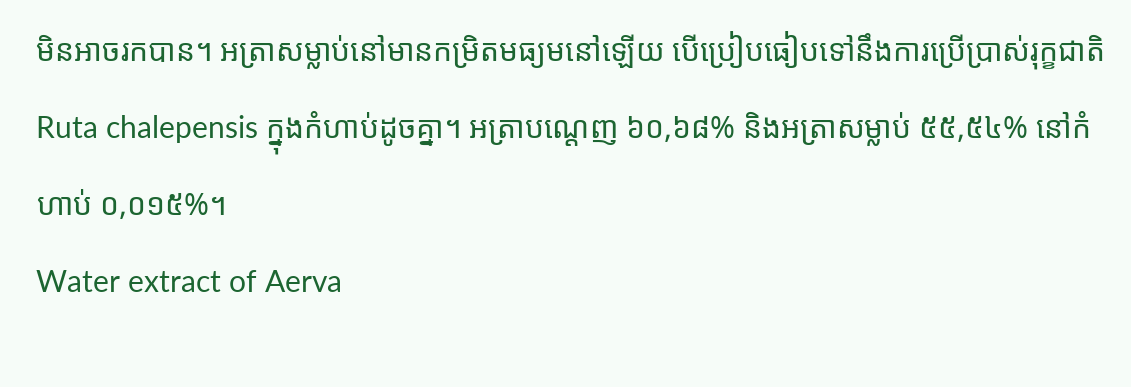មិនអាចរកបាន។ អត្រាសម្លាប់នៅមានកម្រិតមធ្យមនៅឡើយ បើប្រៀបធៀបទៅនឹងការប្រើប្រាស់រុក្ខជាតិ Ruta chalepensis ក្នុងកំហាប់ដូចគ្នា។ អត្រាបណ្ដេញ ៦០,៦៨% និងអត្រាសម្លាប់ ៥៥,៥៤% នៅកំហាប់ ០,០១៥%។
Water extract of Aerva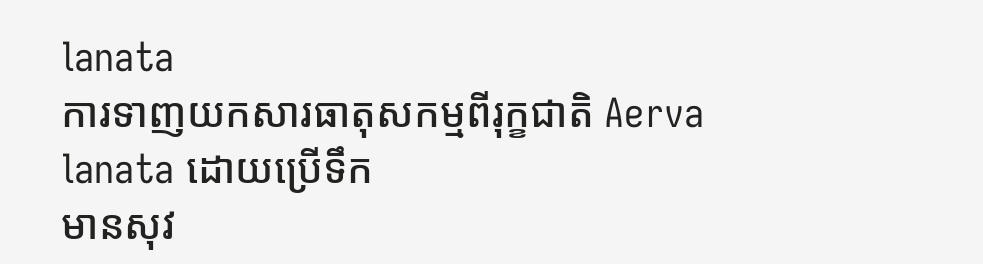lanata
ការទាញយកសារធាតុសកម្មពីរុក្ខជាតិ Aerva lanata ដោយប្រើទឹក
មានសុវ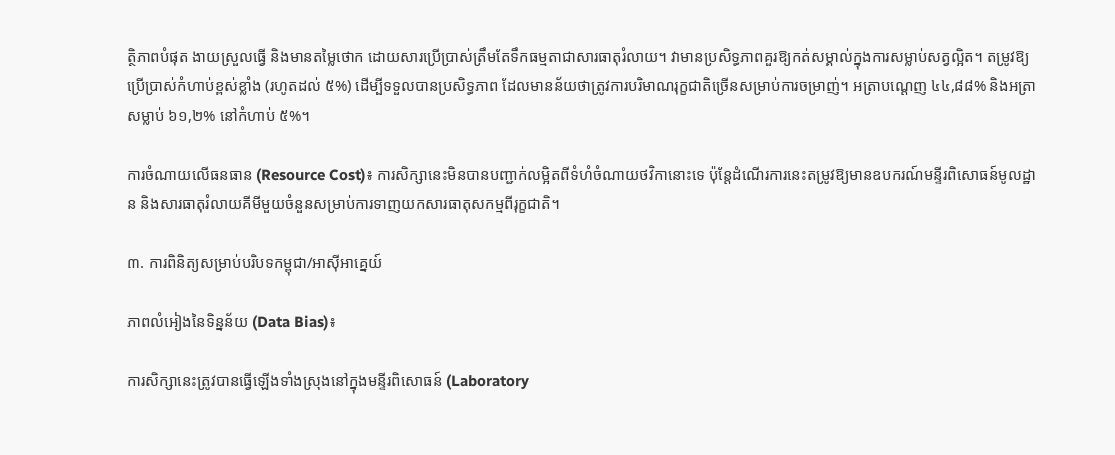ត្ថិភាពបំផុត ងាយស្រួលធ្វើ និងមានតម្លៃថោក ដោយសារប្រើប្រាស់ត្រឹមតែទឹកធម្មតាជាសារធាតុរំលាយ។ វាមានប្រសិទ្ធភាពគួរឱ្យកត់សម្គាល់ក្នុងការសម្លាប់សត្វល្អិត។ តម្រូវឱ្យប្រើប្រាស់កំហាប់ខ្ពស់ខ្លាំង (រហូតដល់ ៥%) ដើម្បីទទួលបានប្រសិទ្ធភាព ដែលមានន័យថាត្រូវការបរិមាណរុក្ខជាតិច្រើនសម្រាប់ការចម្រាញ់។ អត្រាបណ្ដេញ ៤៤,៨៨% និងអត្រាសម្លាប់ ៦១,២% នៅកំហាប់ ៥%។

ការចំណាយលើធនធាន (Resource Cost)៖ ការសិក្សានេះមិនបានបញ្ជាក់លម្អិតពីទំហំចំណាយថវិកានោះទេ ប៉ុន្តែដំណើរការនេះតម្រូវឱ្យមានឧបករណ៍មន្ទីរពិសោធន៍មូលដ្ឋាន និងសារធាតុរំលាយគីមីមួយចំនួនសម្រាប់ការទាញយកសារធាតុសកម្មពីរុក្ខជាតិ។

៣. ការពិនិត្យសម្រាប់បរិបទកម្ពុជា/អាស៊ីអាគ្នេយ៍

ភាពលំអៀងនៃទិន្នន័យ (Data Bias)៖

ការសិក្សានេះត្រូវបានធ្វើឡើងទាំងស្រុងនៅក្នុងមន្ទីរពិសោធន៍ (Laboratory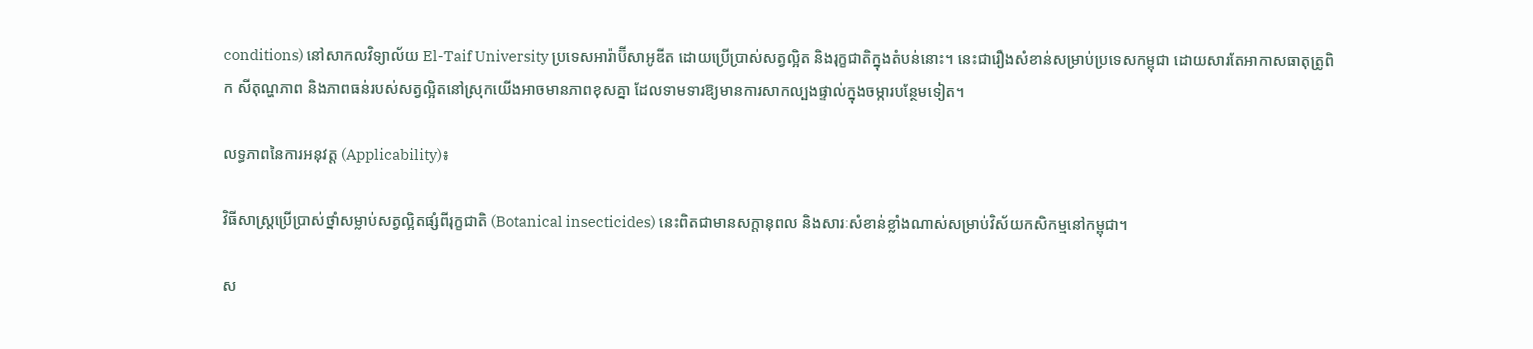conditions) នៅសាកលវិទ្យាល័យ El-Taif University ប្រទេសអារ៉ាប៊ីសាអូឌីត ដោយប្រើប្រាស់សត្វល្អិត និងរុក្ខជាតិក្នុងតំបន់នោះ។ នេះជារឿងសំខាន់សម្រាប់ប្រទេសកម្ពុជា ដោយសារតែអាកាសធាតុត្រូពិក សីតុណ្ហភាព និងភាពធន់របស់សត្វល្អិតនៅស្រុកយើងអាចមានភាពខុសគ្នា ដែលទាមទារឱ្យមានការសាកល្បងផ្ទាល់ក្នុងចម្ការបន្ថែមទៀត។

លទ្ធភាពនៃការអនុវត្ត (Applicability)៖

វិធីសាស្ត្រប្រើប្រាស់ថ្នាំសម្លាប់សត្វល្អិតផ្សំពីរុក្ខជាតិ (Botanical insecticides) នេះពិតជាមានសក្តានុពល និងសារៈសំខាន់ខ្លាំងណាស់សម្រាប់វិស័យកសិកម្មនៅកម្ពុជា។

ស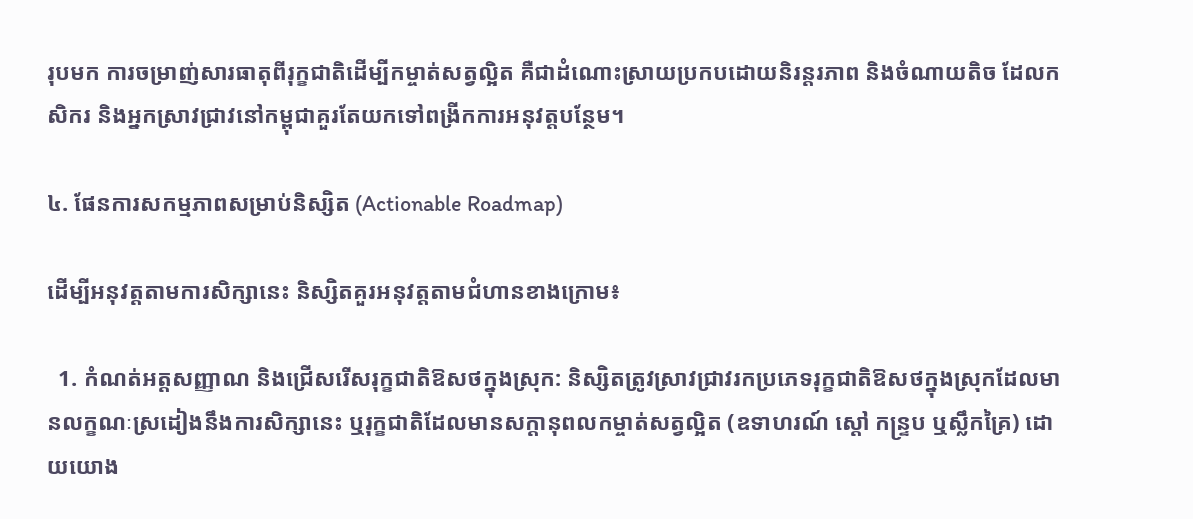រុបមក ការចម្រាញ់សារធាតុពីរុក្ខជាតិដើម្បីកម្ចាត់សត្វល្អិត គឺជាដំណោះស្រាយប្រកបដោយនិរន្តរភាព និងចំណាយតិច ដែលកសិករ និងអ្នកស្រាវជ្រាវនៅកម្ពុជាគួរតែយកទៅពង្រីកការអនុវត្តបន្ថែម។

៤. ផែនការសកម្មភាពសម្រាប់និស្សិត (Actionable Roadmap)

ដើម្បីអនុវត្តតាមការសិក្សានេះ និស្សិតគួរអនុវត្តតាមជំហានខាងក្រោម៖

  1. កំណត់អត្តសញ្ញាណ និងជ្រើសរើសរុក្ខជាតិឱសថក្នុងស្រុក: និស្សិតត្រូវស្រាវជ្រាវរកប្រភេទរុក្ខជាតិឱសថក្នុងស្រុកដែលមានលក្ខណៈស្រដៀងនឹងការសិក្សានេះ ឬរុក្ខជាតិដែលមានសក្តានុពលកម្ចាត់សត្វល្អិត (ឧទាហរណ៍ ស្តៅ កន្រ្ទប ឬស្លឹកគ្រៃ) ដោយយោង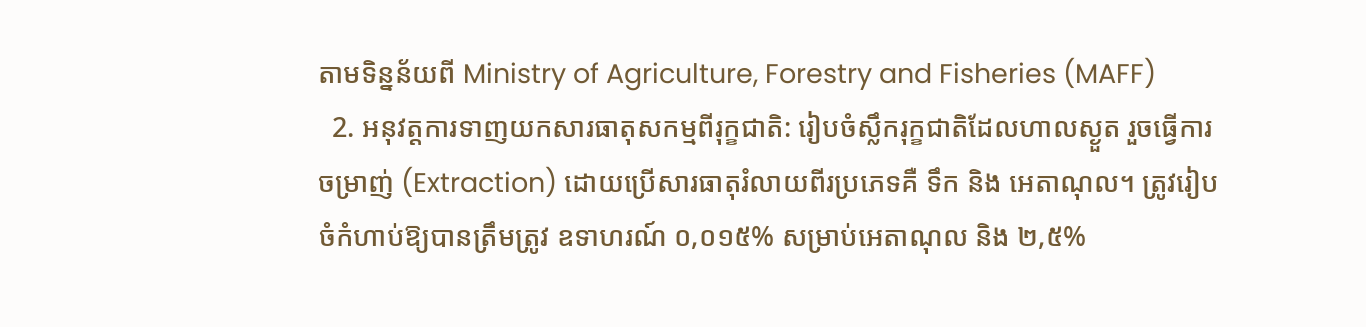តាមទិន្នន័យពី Ministry of Agriculture, Forestry and Fisheries (MAFF)
  2. អនុវត្តការទាញយកសារធាតុសកម្មពីរុក្ខជាតិ: រៀបចំស្លឹករុក្ខជាតិដែលហាលស្ងួត រួចធ្វើការចម្រាញ់ (Extraction) ដោយប្រើសារធាតុរំលាយពីរប្រភេទគឺ ទឹក និង អេតាណុល។ ត្រូវរៀបចំកំហាប់ឱ្យបានត្រឹមត្រូវ ឧទាហរណ៍ ០,០១៥% សម្រាប់អេតាណុល និង ២,៥%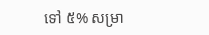ទៅ ៥% សម្រា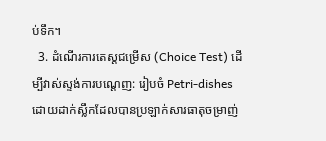ប់ទឹក។
  3. ដំណើរការតេស្តជម្រើស (Choice Test) ដើម្បីវាស់ស្ទង់ការបណ្ដេញ: រៀបចំ Petri-dishes ដោយដាក់ស្លឹកដែលបានប្រឡាក់សារធាតុចម្រាញ់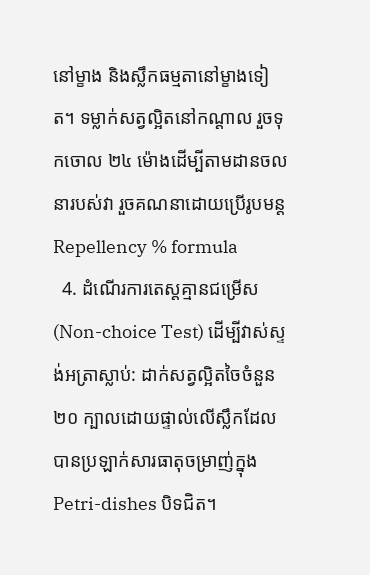នៅម្ខាង និងស្លឹកធម្មតានៅម្ខាងទៀត។ ទម្លាក់សត្វល្អិតនៅកណ្តាល រួចទុកចោល ២៤ ម៉ោងដើម្បីតាមដានចលនារបស់វា រួចគណនាដោយប្រើរូបមន្ត Repellency % formula
  4. ដំណើរការតេស្តគ្មានជម្រើស (Non-choice Test) ដើម្បីវាស់ស្ទង់អត្រាស្លាប់: ដាក់សត្វល្អិតចៃចំនួន ២០ ក្បាលដោយផ្ទាល់លើស្លឹកដែលបានប្រឡាក់សារធាតុចម្រាញ់ក្នុង Petri-dishes បិទជិត។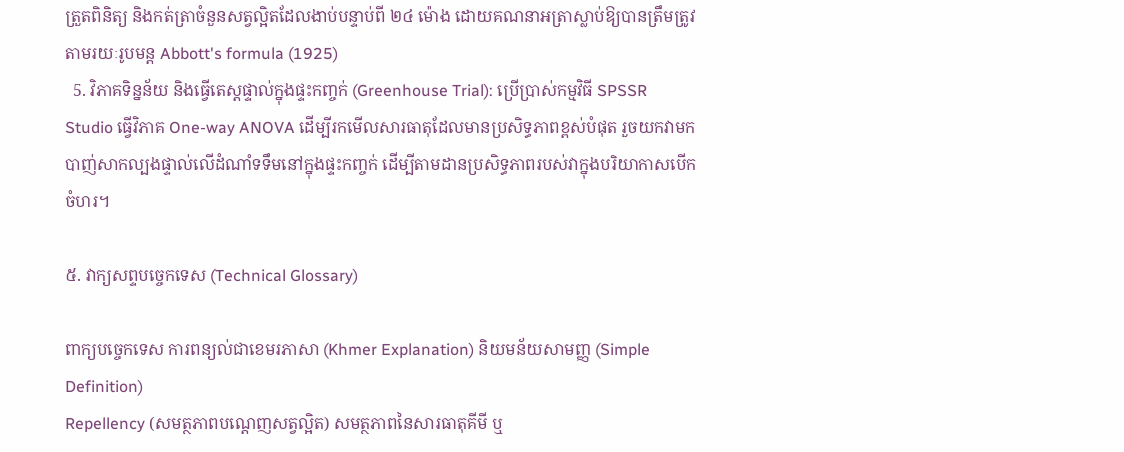ត្រួតពិនិត្យ និងកត់ត្រាចំនួនសត្វល្អិតដែលងាប់បន្ទាប់ពី ២៤ ម៉ោង ដោយគណនាអត្រាស្លាប់ឱ្យបានត្រឹមត្រូវតាមរយៈរូបមន្ត Abbott's formula (1925)
  5. វិភាគទិន្នន័យ និងធ្វើតេស្តផ្ទាល់ក្នុងផ្ទះកញ្ចក់ (Greenhouse Trial): ប្រើប្រាស់កម្មវិធី SPSSR Studio ធ្វើវិភាគ One-way ANOVA ដើម្បីរកមើលសារធាតុដែលមានប្រសិទ្ធភាពខ្ពស់បំផុត រួចយកវាមកបាញ់សាកល្បងផ្ទាល់លើដំណាំទទឹមនៅក្នុងផ្ទះកញ្ចក់ ដើម្បីតាមដានប្រសិទ្ធភាពរបស់វាក្នុងបរិយាកាសបើកចំហរ។

៥. វាក្យសព្ទបច្ចេកទេស (Technical Glossary)

ពាក្យបច្ចេកទេស ការពន្យល់ជាខេមរភាសា (Khmer Explanation) និយមន័យសាមញ្ញ (Simple Definition)
Repellency (សមត្ថភាពបណ្ដេញសត្វល្អិត) សមត្ថភាពនៃសារធាតុគីមី ឬ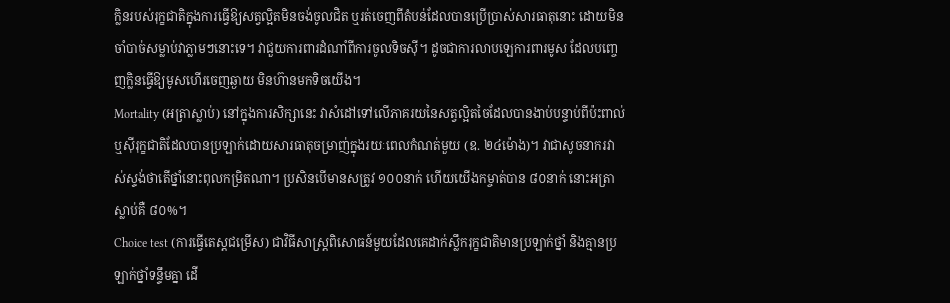ក្លិនរបស់រុក្ខជាតិក្នុងការធ្វើឱ្យសត្វល្អិតមិនចង់ចូលជិត ឬរត់ចេញពីតំបន់ដែលបានប្រើប្រាស់សារធាតុនោះ ដោយមិនចាំបាច់សម្លាប់វាភ្លាមៗនោះទេ។ វាជួយការពារដំណាំពីការចូលទិចស៊ី។ ដូចជាការលាបឡេការពារមូស ដែលបញ្ចេញក្លិនធ្វើឱ្យមូសហើរចេញឆ្ងាយ មិនហ៊ានមកទិចយើង។
Mortality (អត្រាស្លាប់) នៅក្នុងការសិក្សានេះ វាសំដៅទៅលើភាគរយនៃសត្វល្អិតចៃដែលបានងាប់បន្ទាប់ពីប៉ះពាល់ ឬស៊ីរុក្ខជាតិដែលបានប្រឡាក់ដោយសារធាតុចម្រាញ់ក្នុងរយៈពេលកំណត់មួយ (ឧ. ២៤ម៉ោង)។ វាជាសូចនាករវាស់ស្ទង់ថាតើថ្នាំនោះពុលកម្រិតណា។ ប្រសិនបើមានសត្រូវ ១០០នាក់ ហើយយើងកម្ចាត់បាន ៨០នាក់ នោះអត្រាស្លាប់គឺ ៨០%។
Choice test (ការធ្វើតេស្តជម្រើស) ជាវិធីសាស្ត្រពិសោធន៍មួយដែលគេដាក់ស្លឹករុក្ខជាតិមានប្រឡាក់ថ្នាំ និងគ្មានប្រឡាក់ថ្នាំទន្ទឹមគ្នា ដើ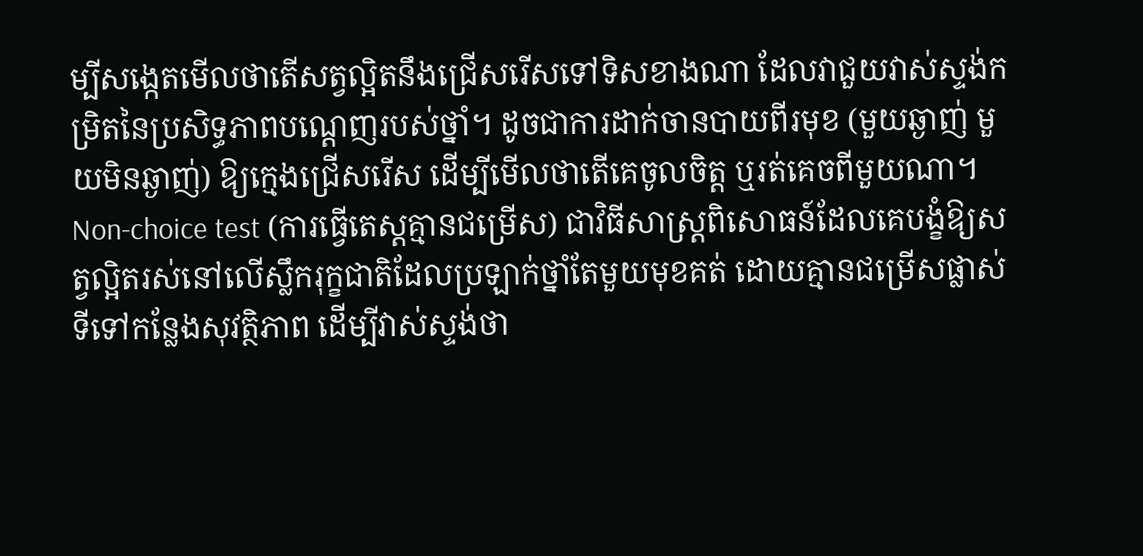ម្បីសង្កេតមើលថាតើសត្វល្អិតនឹងជ្រើសរើសទៅទិសខាងណា ដែលវាជួយវាស់ស្ទង់កម្រិតនៃប្រសិទ្ធភាពបណ្ដេញរបស់ថ្នាំ។ ដូចជាការដាក់ចានបាយពីរមុខ (មួយឆ្ងាញ់ មួយមិនឆ្ងាញ់) ឱ្យក្មេងជ្រើសរើស ដើម្បីមើលថាតើគេចូលចិត្ត ឬរត់គេចពីមួយណា។
Non-choice test (ការធ្វើតេស្តគ្មានជម្រើស) ជាវិធីសាស្ត្រពិសោធន៍ដែលគេបង្ខំឱ្យសត្វល្អិតរស់នៅលើស្លឹករុក្ខជាតិដែលប្រឡាក់ថ្នាំតែមួយមុខគត់ ដោយគ្មានជម្រើសផ្លាស់ទីទៅកន្លែងសុវត្ថិភាព ដើម្បីវាស់ស្ទង់ថា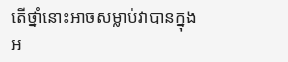តើថ្នាំនោះអាចសម្លាប់វាបានក្នុងអ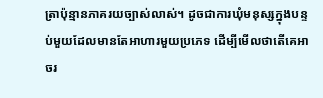ត្រាប៉ុន្មានភាគរយច្បាស់លាស់។ ដូចជាការឃុំមនុស្សក្នុងបន្ទប់មួយដែលមានតែអាហារមួយប្រភេទ ដើម្បីមើលថាតើគេអាចរ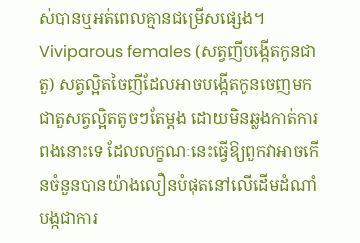ស់បានឬអត់ពេលគ្មានជម្រើសផ្សេង។
Viviparous females (សត្វញីបង្កើតកូនជាតួ) សត្វល្អិតចៃញីដែលអាចបង្កើតកូនចេញមកជាតួសត្វល្អិតតូចៗតែម្តង ដោយមិនឆ្លងកាត់ការពងនោះទេ ដែលលក្ខណៈនេះធ្វើឱ្យពួកវាអាចកើនចំនួនបានយ៉ាងលឿនបំផុតនៅលើដើមដំណាំបង្កជាការ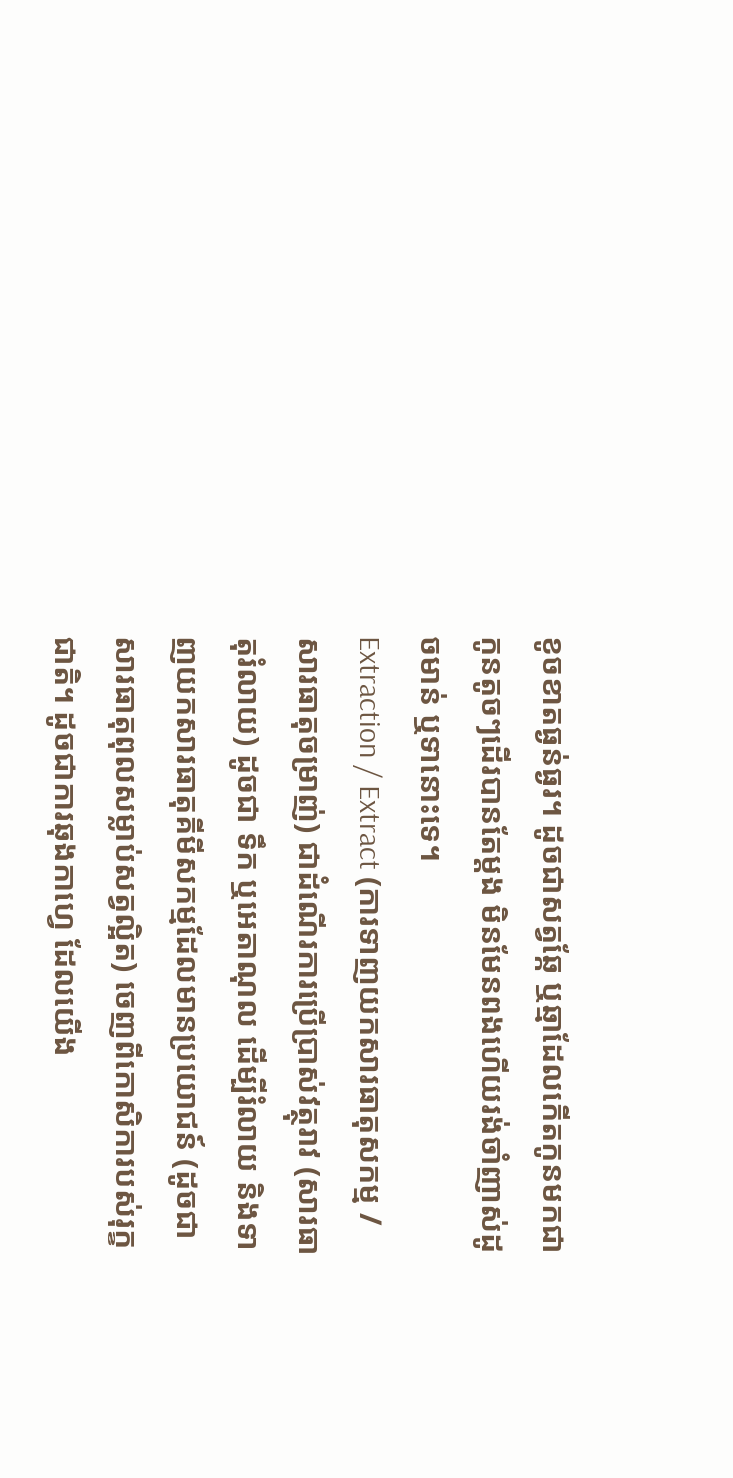ខូចខាតធ្ងន់ធ្ងរ។ ដូចជាសត្វឆ្កែ ឬឆ្មាដែលកើតកូនមកជាកូនតូចៗដើរបានតែម្តង មិនមែនពងហើយរង់ចាំញាស់ដូចមាន់ ឬទានោះទេ។
Extraction / Extract (ការទាញយកសារធាតុសកម្ម / សារធាតុចម្រាញ់) ជាដំណើរការប្រើប្រាស់វត្ថុរាវ (សារធាតុរំលាយ) ដូចជា ទឹក ឬអេតាណុល ដើម្បីរំលាយ និងទាញយកសារធាតុគីមីសកម្មដែលមានប្រយោជន៍ (ដូចជាសារធាតុពុលសម្លាប់សត្វល្អិត) ចេញពីកោសិការបស់រុក្ខជាតិ។ ដូចជាការឆុងកាហ្វេ ដែលយើង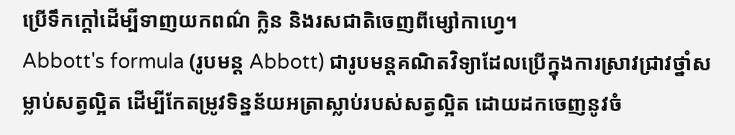ប្រើទឹកក្តៅដើម្បីទាញយកពណ៌ ក្លិន និងរសជាតិចេញពីម្សៅកាហ្វេ។
Abbott's formula (រូបមន្ត Abbott) ជារូបមន្តគណិតវិទ្យាដែលប្រើក្នុងការស្រាវជ្រាវថ្នាំសម្លាប់សត្វល្អិត ដើម្បីកែតម្រូវទិន្នន័យអត្រាស្លាប់របស់សត្វល្អិត ដោយដកចេញនូវចំ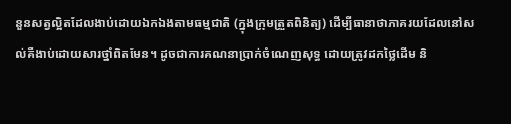នួនសត្វល្អិតដែលងាប់ដោយឯកឯងតាមធម្មជាតិ (ក្នុងក្រុមត្រួតពិនិត្យ) ដើម្បីធានាថាភាគរយដែលនៅសល់គឺងាប់ដោយសារថ្នាំពិតមែន។ ដូចជាការគណនាប្រាក់ចំណេញសុទ្ធ ដោយត្រូវដកថ្លៃដើម និ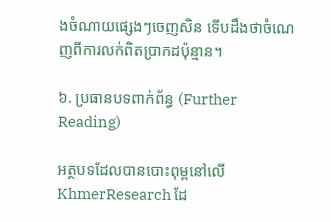ងចំណាយផ្សេងៗចេញសិន ទើបដឹងថាចំណេញពីការលក់ពិតប្រាកដប៉ុន្មាន។

៦. ប្រធានបទពាក់ព័ន្ធ (Further Reading)

អត្ថបទដែលបានបោះពុម្ពនៅលើ KhmerResearch ដែ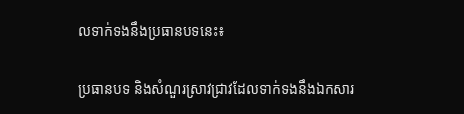លទាក់ទងនឹងប្រធានបទនេះ៖

ប្រធានបទ និងសំណួរស្រាវជ្រាវដែលទាក់ទងនឹងឯកសារ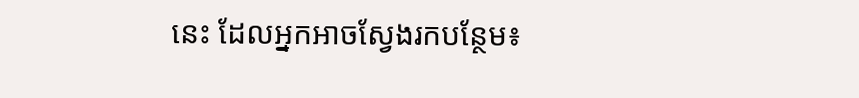នេះ ដែលអ្នកអាចស្វែងរកបន្ថែម៖